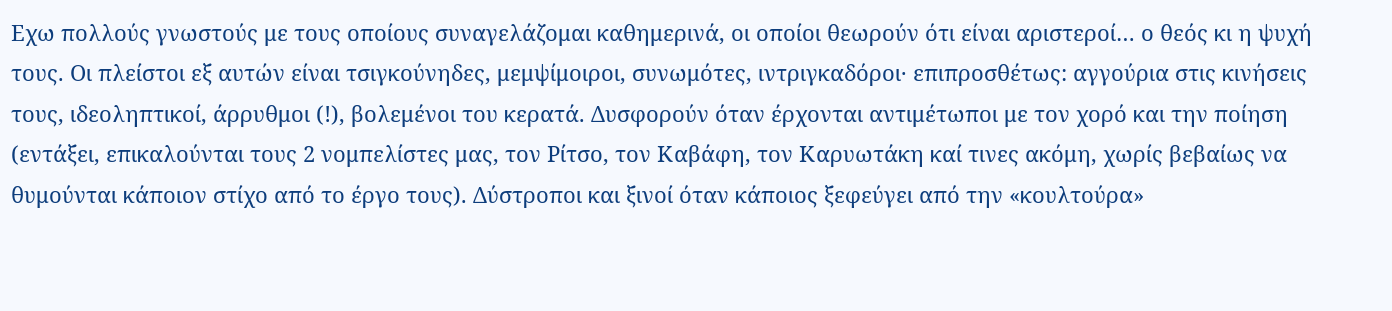Εχω πολλούς γνωστούς με τους οποίους συναγελάζομαι καθημερινά, οι οποίοι θεωρούν ότι είναι αριστεροί… ο θεός κι η ψυχή τους. Οι πλείστοι εξ αυτών είναι τσιγκούνηδες, μεμψίμοιροι, συνωμότες, ιντριγκαδόροι· επιπροσθέτως: αγγούρια στις κινήσεις τους, ιδεοληπτικοί, άρρυθμοι (!), βολεμένοι του κερατά. Δυσφορούν όταν έρχονται αντιμέτωποι με τον χορό και την ποίηση (εντάξει, επικαλούνται τους 2 νομπελίστες μας, τον Ρίτσο, τον Καβάφη, τον Καρυωτάκη καί τινες ακόμη, χωρίς βεβαίως να θυμούνται κάποιον στίχο από το έργο τους). Δύστροποι και ξινοί όταν κάποιος ξεφεύγει από την «κουλτούρα»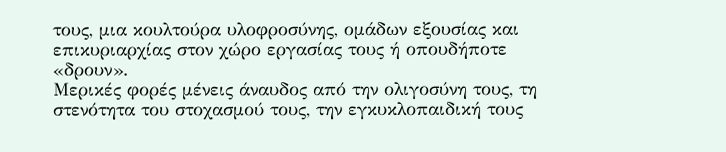τους, μια κουλτούρα υλοφροσύνης, ομάδων εξουσίας και επικυριαρχίας στον χώρο εργασίας τους ή οπουδήποτε «δρουν».
Μερικές φορές μένεις άναυδος από την ολιγοσύνη τους, τη στενότητα του στοχασμού τους, την εγκυκλοπαιδική τους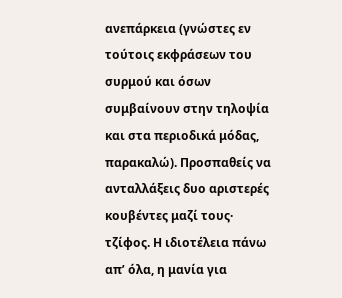ανεπάρκεια (γνώστες εν τούτοις εκφράσεων του συρμού και όσων συμβαίνουν στην τηλοψία και στα περιοδικά μόδας, παρακαλώ). Προσπαθείς να ανταλλάξεις δυο αριστερές κουβέντες μαζί τους· τζίφος. Η ιδιοτέλεια πάνω απ’ όλα, η μανία για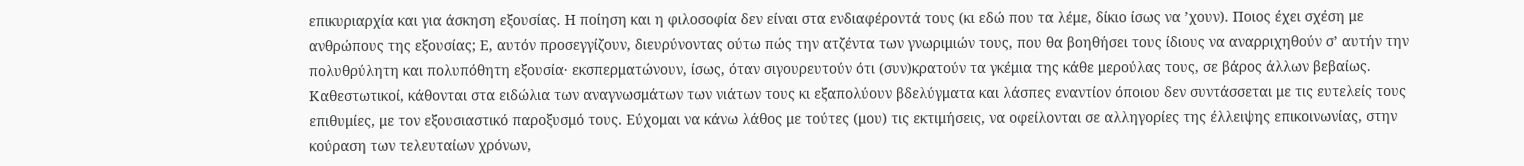επικυριαρχία και για άσκηση εξουσίας. Η ποίηση και η φιλοσοφία δεν είναι στα ενδιαφέροντά τους (κι εδώ που τα λέμε, δίκιο ίσως να ’χουν). Ποιος έχει σχέση με ανθρώπους της εξουσίας; Ε, αυτόν προσεγγίζουν, διευρύνοντας ούτω πώς την ατζέντα των γνωριμιών τους, που θα βοηθήσει τους ίδιους να αναρριχηθούν σ’ αυτήν την πολυθρύλητη και πολυπόθητη εξουσία· εκσπερματώνουν, ίσως, όταν σιγουρευτούν ότι (συν)κρατούν τα γκέμια της κάθε μερούλας τους, σε βάρος άλλων βεβαίως.
Καθεστωτικοί, κάθονται στα ειδώλια των αναγνωσμάτων των νιάτων τους κι εξαπολύουν βδελύγματα και λάσπες εναντίον όποιου δεν συντάσσεται με τις ευτελείς τους επιθυμίες, με τον εξουσιαστικό παροξυσμό τους. Εύχομαι να κάνω λάθος με τούτες (μου) τις εκτιμήσεις, να οφείλονται σε αλληγορίες της έλλειψης επικοινωνίας, στην κούραση των τελευταίων χρόνων,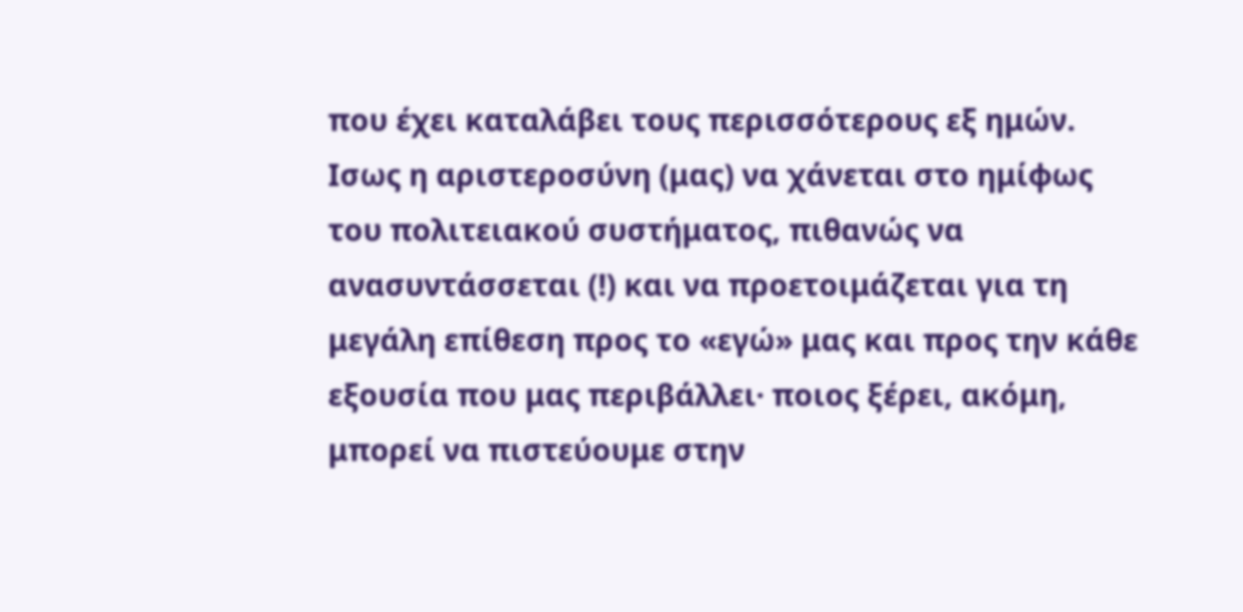που έχει καταλάβει τους περισσότερους εξ ημών. Ισως η αριστεροσύνη (μας) να χάνεται στο ημίφως του πολιτειακού συστήματος, πιθανώς να ανασυντάσσεται (!) και να προετοιμάζεται για τη μεγάλη επίθεση προς το «εγώ» μας και προς την κάθε εξουσία που μας περιβάλλει· ποιος ξέρει, ακόμη, μπορεί να πιστεύουμε στην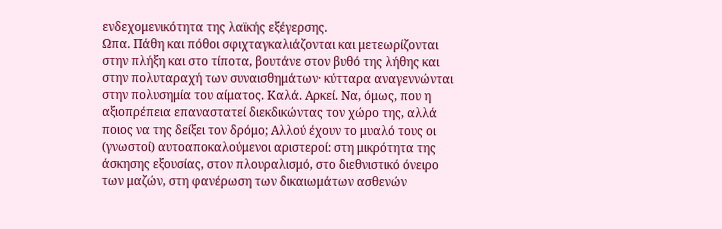ενδεχομενικότητα της λαϊκής εξέγερσης.
Ωπα. Πάθη και πόθοι σφιχταγκαλιάζονται και μετεωρίζονται στην πλήξη και στο τίποτα, βουτάνε στον βυθό της λήθης και στην πολυταραχή των συναισθημάτων· κύτταρα αναγεννώνται στην πολυσημία του αίματος. Καλά. Αρκεί. Να, όμως, που η αξιοπρέπεια επαναστατεί διεκδικώντας τον χώρο της, αλλά ποιος να της δείξει τον δρόμο; Αλλού έχουν το μυαλό τους οι (γνωστοί) αυτοαποκαλούμενοι αριστεροί: στη μικρότητα της άσκησης εξουσίας, στον πλουραλισμό, στο διεθνιστικό όνειρο των μαζών, στη φανέρωση των δικαιωμάτων ασθενών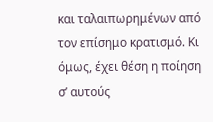και ταλαιπωρημένων από τον επίσημο κρατισμό. Κι όμως, έχει θέση η ποίηση σ’ αυτούς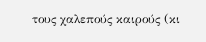τους χαλεπούς καιρούς (κι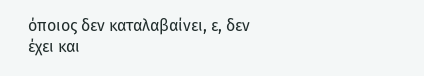όποιος δεν καταλαβαίνει, ε, δεν έχει και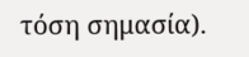τόση σημασία).